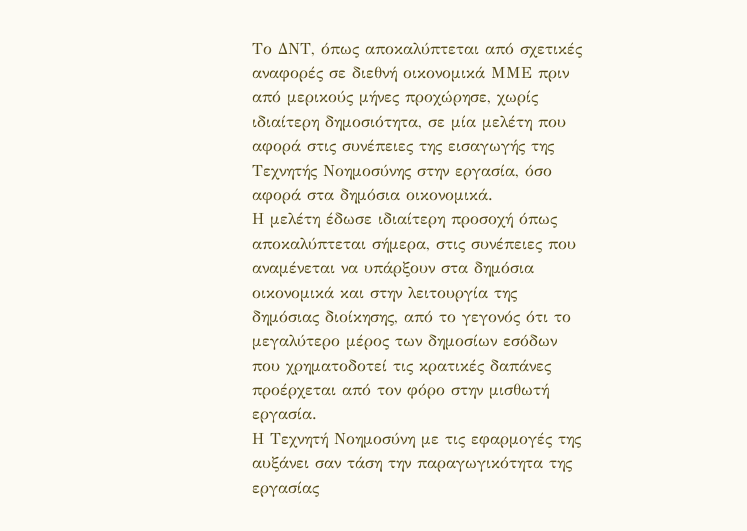Το ΔΝΤ, όπως αποκαλύπτεται από σχετικές αναφορές σε διεθνή οικονομικά ΜΜΕ πριν από μερικούς μήνες προχώρησε, χωρίς ιδιαίτερη δημοσιότητα, σε μία μελέτη που αφορά στις συνέπειες της εισαγωγής της Τεχνητής Νοημοσύνης στην εργασία, όσο αφορά στα δημόσια οικονομικά.
Η μελέτη έδωσε ιδιαίτερη προσοχή όπως αποκαλύπτεται σήμερα, στις συνέπειες που αναμένεται να υπάρξουν στα δημόσια οικονομικά και στην λειτουργία της δημόσιας διοίκησης, από το γεγονός ότι το μεγαλύτερο μέρος των δημοσίων εσόδων που χρηματοδοτεί τις κρατικές δαπάνες προέρχεται από τον φόρο στην μισθωτή εργασία.
Η Τεχνητή Νοημοσύνη με τις εφαρμογές της αυξάνει σαν τάση την παραγωγικότητα της εργασίας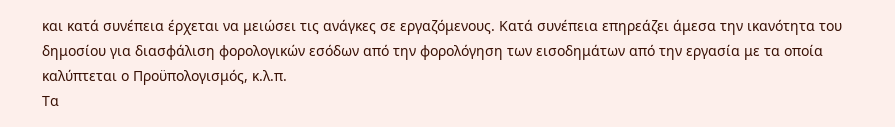και κατά συνέπεια έρχεται να μειώσει τις ανάγκες σε εργαζόμενους. Κατά συνέπεια επηρεάζει άμεσα την ικανότητα του δημοσίου για διασφάλιση φορολογικών εσόδων από την φορολόγηση των εισοδημάτων από την εργασία με τα οποία καλύπτεται ο Προϋπολογισμός, κ.λ.π.
Τα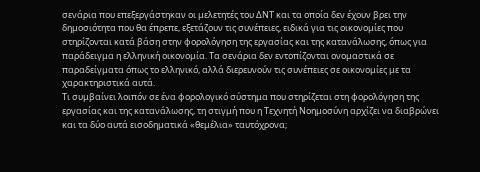σενάρια που επεξεργάστηκαν οι μελετητές του ΔΝΤ και τα οποία δεν έχουν βρει την δημοσιότητα που θα έπρεπε, εξετάζουν τις συνέπειες, ειδικά για τις οικονομίες που στηρίζονται κατά βάση στην φορολόγηση της εργασίας και της κατανάλωσης, όπως για παράδειγμα η ελληνική οικονομία. Τα σενάρια δεν εντοπίζονται ονομαστικά σε παραδείγματα όπως το ελληνικό, αλλά διερευνούν τις συνέπειες σε οικονομίες με τα χαρακτηριστικά αυτά.
Τι συμβαίνει λοιπόν σε ένα φορολογικό σύστημα που στηρίζεται στη φορολόγηση της εργασίας και της κατανάλωσης, τη στιγμή που η Τεχνητή Νοημοσύνη αρχίζει να διαβρώνει και τα δύο αυτά εισοδηματικά «θεμέλια» ταυτόχρονα;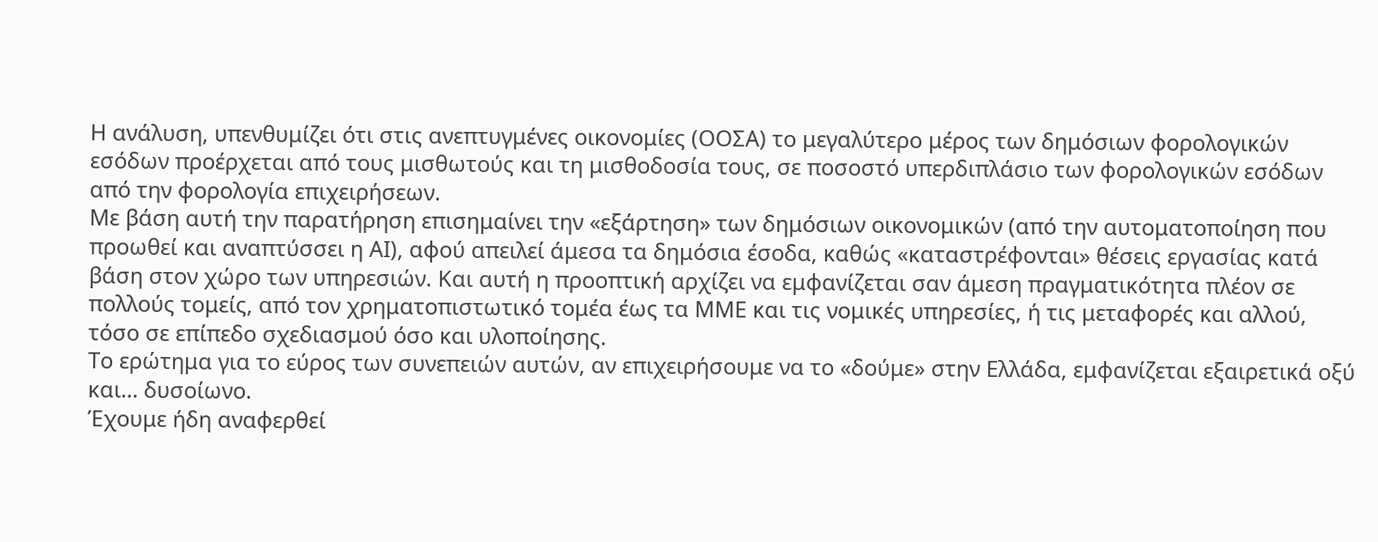Η ανάλυση, υπενθυμίζει ότι στις ανεπτυγμένες οικονομίες (ΟΟΣΑ) το μεγαλύτερο μέρος των δημόσιων φορολογικών εσόδων προέρχεται από τους μισθωτούς και τη μισθοδοσία τους, σε ποσοστό υπερδιπλάσιο των φορολογικών εσόδων από την φορολογία επιχειρήσεων.
Με βάση αυτή την παρατήρηση επισημαίνει την «εξάρτηση» των δημόσιων οικονομικών (από την αυτοματοποίηση που προωθεί και αναπτύσσει η ΑΙ), αφού απειλεί άμεσα τα δημόσια έσοδα, καθώς «καταστρέφονται» θέσεις εργασίας κατά βάση στον χώρο των υπηρεσιών. Και αυτή η προοπτική αρχίζει να εμφανίζεται σαν άμεση πραγματικότητα πλέον σε πολλούς τομείς, από τον χρηματοπιστωτικό τομέα έως τα ΜΜΕ και τις νομικές υπηρεσίες, ή τις μεταφορές και αλλού, τόσο σε επίπεδο σχεδιασμού όσο και υλοποίησης.
Το ερώτημα για το εύρος των συνεπειών αυτών, αν επιχειρήσουμε να το «δούμε» στην Ελλάδα, εμφανίζεται εξαιρετικά οξύ και… δυσοίωνο.
Έχουμε ήδη αναφερθεί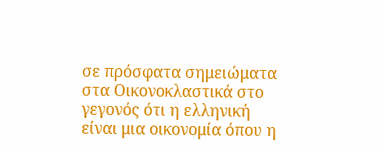σε πρόσφατα σημειώματα στα Οικονοκλαστικά στο γεγονός ότι η ελληνική είναι μια οικονομία όπου η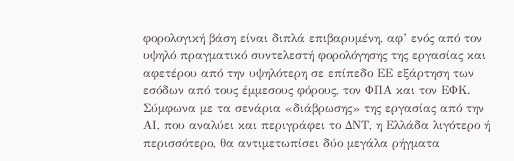φορολογική βάση είναι διπλά επιβαρυμένη, αφ’ ενός από τον υψηλό πραγματικό συντελεστή φορολόγησης της εργασίας και αφετέρου από την υψηλότερη σε επίπεδο ΕΕ εξάρτηση των εσόδων από τους έμμεσους φόρους, τον ΦΠΑ και τον ΕΦΚ.
Σύμφωνα με τα σενάρια «διάβρωσης» της εργασίας από την ΑΙ, που αναλύει και περιγράφει το ΔΝΤ, η Ελλάδα λιγότερο ή περισσότερο, θα αντιμετωπίσει δύο μεγάλα ρήγματα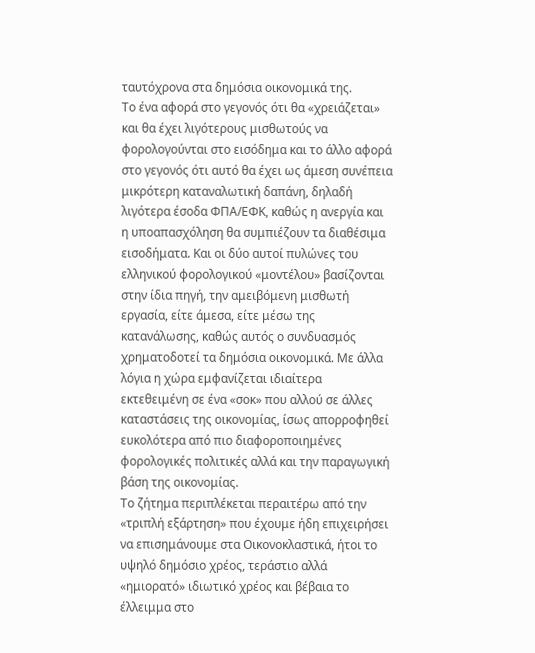ταυτόχρονα στα δημόσια οικονομικά της.
Το ένα αφορά στο γεγονός ότι θα «χρειάζεται» και θα έχει λιγότερους μισθωτούς να φορολογούνται στο εισόδημα και το άλλο αφορά στο γεγονός ότι αυτό θα έχει ως άμεση συνέπεια μικρότερη καταναλωτική δαπάνη, δηλαδή λιγότερα έσοδα ΦΠΑ/ΕΦΚ, καθώς η ανεργία και η υποαπασχόληση θα συμπιέζουν τα διαθέσιμα εισοδήματα. Και οι δύο αυτοί πυλώνες του ελληνικού φορολογικού «μοντέλου» βασίζονται στην ίδια πηγή, την αμειβόμενη μισθωτή εργασία, είτε άμεσα, είτε μέσω της κατανάλωσης, καθώς αυτός ο συνδυασμός χρηματοδοτεί τα δημόσια οικονομικά. Με άλλα λόγια η χώρα εμφανίζεται ιδιαίτερα εκτεθειμένη σε ένα «σοκ» που αλλού σε άλλες καταστάσεις της οικονομίας, ίσως απορροφηθεί ευκολότερα από πιο διαφοροποιημένες φορολογικές πολιτικές αλλά και την παραγωγική βάση της οικονομίας.
Το ζήτημα περιπλέκεται περαιτέρω από την «τριπλή εξάρτηση» που έχουμε ήδη επιχειρήσει να επισημάνουμε στα Οικονοκλαστικά, ήτοι το υψηλό δημόσιο χρέος, τεράστιο αλλά «ημιορατό» ιδιωτικό χρέος και βέβαια το έλλειμμα στο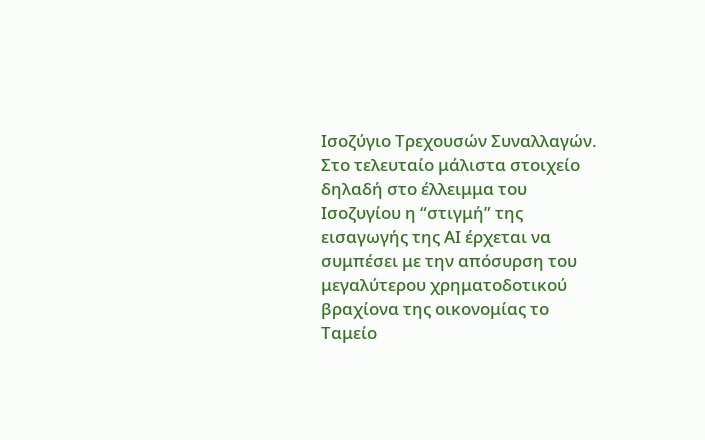Ισοζύγιο Τρεχουσών Συναλλαγών. Στο τελευταίο μάλιστα στοιχείο δηλαδή στο έλλειμμα του Ισοζυγίου η “στιγμή” της εισαγωγής της ΑΙ έρχεται να συμπέσει με την απόσυρση του μεγαλύτερου χρηματοδοτικού βραχίονα της οικονομίας το Ταμείο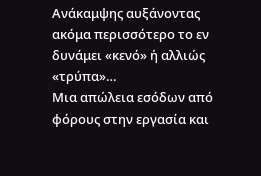Ανάκαμψης αυξάνοντας ακόμα περισσότερο το εν δυνάμει «κενό» ή αλλιώς «τρύπα»…
Μια απώλεια εσόδων από φόρους στην εργασία και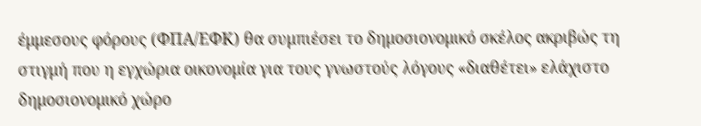έμμεσους φόρους (ΦΠΑ/ΕΦΚ) θα συμπιέσει το δημοσιονομικό σκέλος ακριβώς τη στιγμή που η εγχώρια οικονομία για τους γνωστούς λόγους «διαθέτει» ελάχιστο δημοσιονομικό χώρο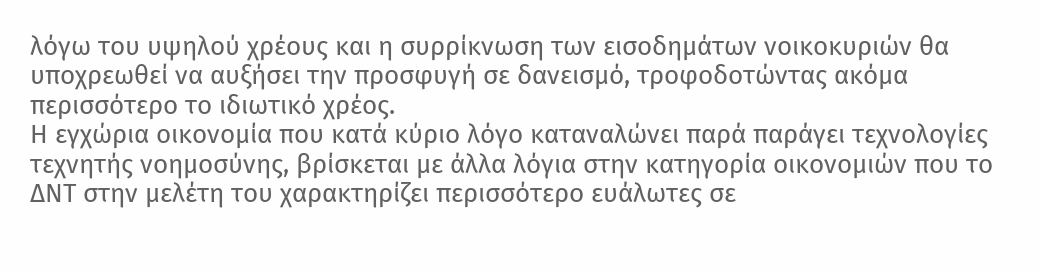λόγω του υψηλού χρέους και η συρρίκνωση των εισοδημάτων νοικοκυριών θα υποχρεωθεί να αυξήσει την προσφυγή σε δανεισμό, τροφοδοτώντας ακόμα περισσότερο το ιδιωτικό χρέος.
Η εγχώρια οικονομία που κατά κύριο λόγο καταναλώνει παρά παράγει τεχνολογίες τεχνητής νοημοσύνης, βρίσκεται με άλλα λόγια στην κατηγορία οικονομιών που το ΔΝΤ στην μελέτη του χαρακτηρίζει περισσότερο ευάλωτες σε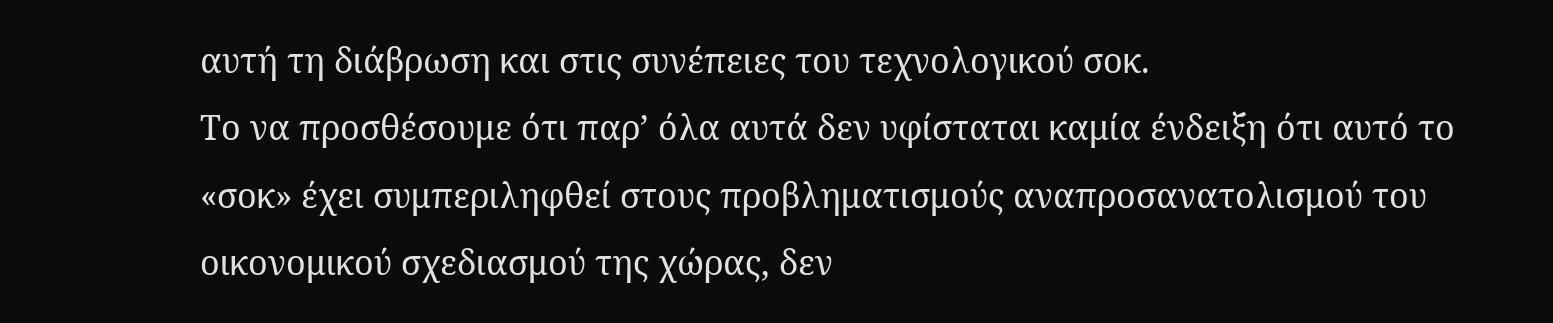αυτή τη διάβρωση και στις συνέπειες του τεχνολογικού σοκ.
Το να προσθέσουμε ότι παρ’ όλα αυτά δεν υφίσταται καμία ένδειξη ότι αυτό το «σοκ» έχει συμπεριληφθεί στους προβληματισμούς αναπροσανατολισμού του οικονομικού σχεδιασμού της χώρας, δεν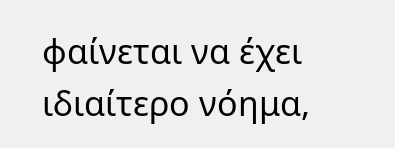φαίνεται να έχει ιδιαίτερο νόημα,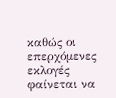καθώς οι επερχόμενες εκλογές φαίνεται να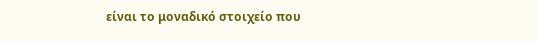είναι το μοναδικό στοιχείο που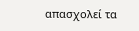απασχολεί τα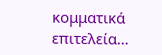κομματικά επιτελεία…